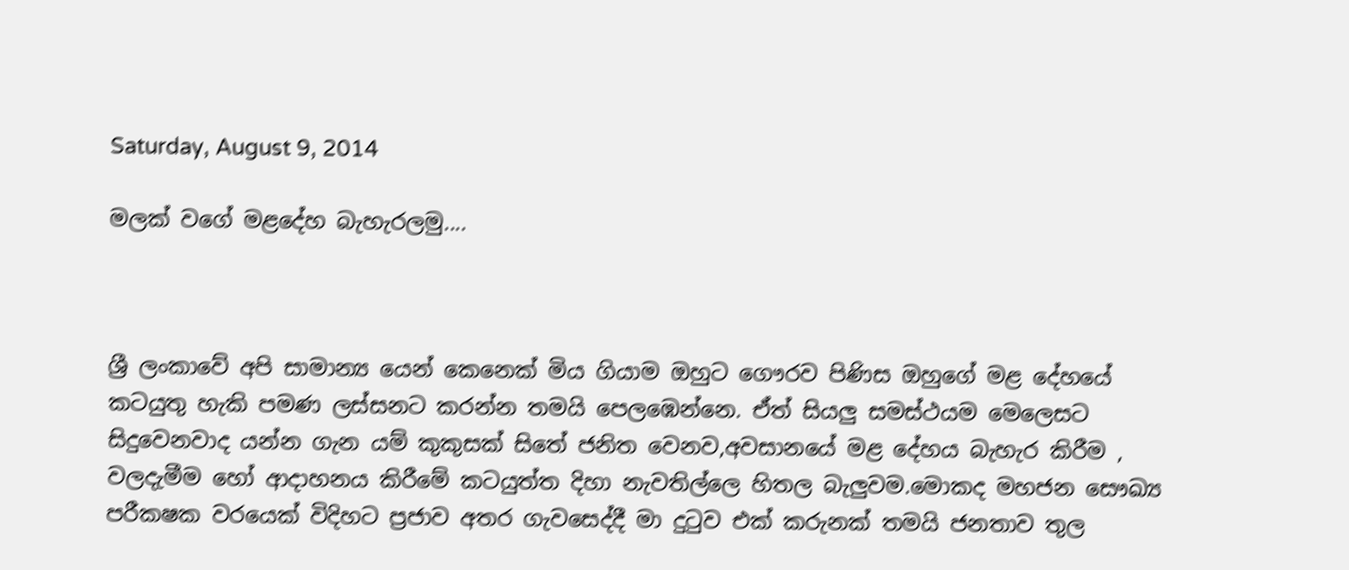Saturday, August 9, 2014

මලක් වගේ මළදේහ බැහැරලමු....



ශ්‍රී ලංකාවේ අපි සාමාන්‍ය යෙන් කෙනෙක් මිය ගියාම ඔහුට ගෞරව පිණිස ඔහුගේ මළ දේහයේ කටයුතු හැකි පමණ ලස්සනට කරන්න තමයි පෙලඹෙන්නෙ. ඒත් සියලු සමස්ථයම මෙලෙසට සිදුවෙනවාද යන්න ගැන යම් කුකුසක් සිතේ ජනිත වෙනව,අවසානයේ මළ දේහය බැහැර කිරීම , වලදැමීම හෝ ආදාහනය කිරීමේ කටයුත්ත දිහා නැවතිල්ලෙ හිතල බැලුවම.මොකද මහජන සෞඛ්‍ය පරීකෂක වරයෙක් විදිහට ප්‍රජාව අතර ගැවසෙද්දී මා දුටුව එක් කරුනක් තමයි ජනතාව තුල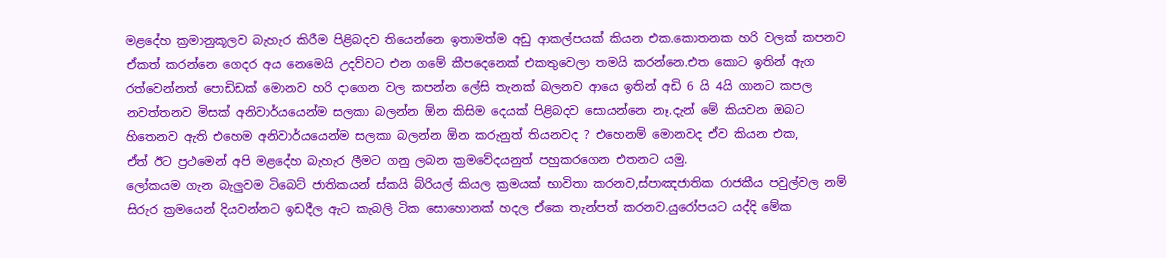මළදේහ ක්‍රමානුකූලව බැහැර කිරීම පිළිබදව තියෙන්නෙ ඉතාමත්ම අඩු ආකල්පයක් කියන එක.කොතනක හරි වලක් කපනව ඒකත් කරන්නෙ ගෙදර අය නෙමෙයි උදව්වට එන ගමේ කීපදෙනෙක් එකතුවෙලා තමයි කරන්නෙ.එත කොට ඉතින් ඇග රත්වෙන්නත් පොඩිඩක් මොනව හරි දාගෙන වල කපන්න ලේසි තැනක් බලනව ආයෙ ඉතින් අඩි 6 යි 4යි ගානට කපල නවත්තනව මිසක් අනිවාර්යයෙන්ම සලකා බලන්න ඕන කිසිම දෙයක් පිළිබදව සොයන්නෙ නෑ.දැන් මේ කියවන ඔබට හිතෙනව ඇති එහෙම අනිවාර්යයෙන්ම සලකා බලන්න ඕන කරුනුත් තියනවද ? එහෙනම් මොනවද ඒව කියන එක,
ඒත් ඊට ප්‍රථමෙන් අපි මළදේහ බැහැර ලීමට ගනු ලබන ක්‍රමවේදයනුත් පහුකරගෙන එතනට යමු.
ලෝකයම ගැන බැලුවම ටිබෙට් ජාතිකයන් ස්කයි බ්රියල් කියල ක්‍රමයක් භාවිතා කරනව,ස්පාඤජාතික රාජකීය පවුල්වල නම් සිරුර ක්‍රමයෙන් දියවන්නට ඉඩදීල ඇට කැබලි ටික සොහොනක් හදල ඒකෙ තැන්පත් කරනව.යුරෝපයට යද්දි මේක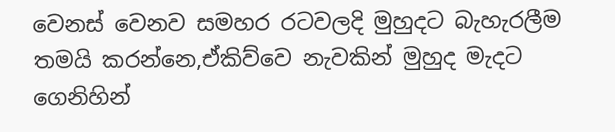වෙනස් වෙනව සමහර රටවලදි මුහුදට බැහැරලීම තමයි කරන්නෙ,ඒකිව්වෙ නැවකින් මුහුද මැදට ගෙනිහින්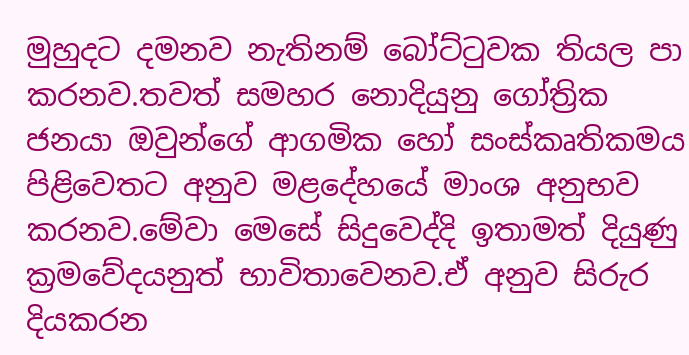මුහුදට දමනව නැතිනම් බෝට්ටුවක තියල පා කරනව.තවත් සමහර නොදියුනු ගෝත්‍රික ජනයා ඔවුන්ගේ ආගමික හෝ සංස්කෘතිකමය පිළිවෙතට අනුව මළදේහයේ මාංශ අනුභව කරනව.මේවා මෙසේ සිදුවෙද්දි ඉතාමත් දියුණු ක්‍රමවේදයනුත් භාවිතාවෙනව.ඒ අනුව සිරුර දියකරන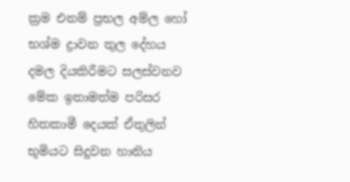ක්‍රම එනම් ප්‍රභල අම්ල හෝ භශ්ම ද්‍රාවන තුල දේහය දමල දියකිරීමට සලස්වනව මේක ඉතාමත්ම පරිසර හිතකාමී දෙයක් ඒතුලින් භූමියට සිදුවන හානිය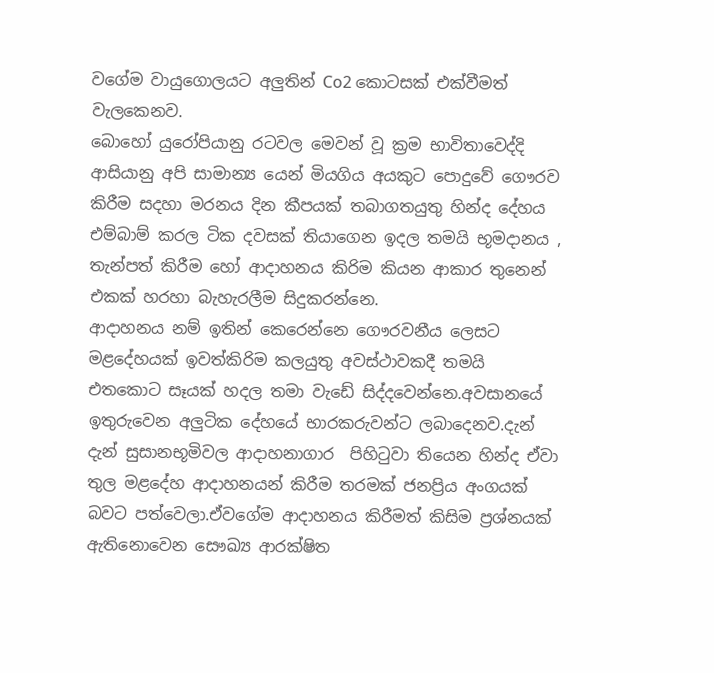වගේම වායුගොලයට අලුතින් Co2 කොටසක් එක්වීමත් වැලකෙනව.
බොහෝ යුරෝපියානු රටවල මෙවන් වූ ක්‍රම භාවිතාවෙද්දි ආසියානු අපි සාමාන්‍ය යෙන් මියගිය අයකුට පොදුවේ ගෞරව කිරීම සදහා මරනය දින කීපයක් තබාගතයුතු හින්ද දේහය එම්බාම් කරල ටික දවසක් තියාගෙන ඉදල තමයි භූමදානය , තැන්පත් කිරීම හෝ ආදාහනය කිරිම කියන ආකාර තුනෙන් එකක් හරහා බැහැරලීම සිදුකරන්නෙ.
ආදාහනය නම් ඉතින් කෙරෙන්නෙ ගෞරවනීය ලෙසට මළදේහයක් ඉවත්කිරිම කලයුතු අවස්ථාවකදී තමයි එතකොට සෑයක් හදල තමා වැඩේ සිද්දවෙන්නෙ.අවසානයේ ඉතුරුවෙන අලුටික දේහයේ භාරකරුවන්ට ලබාදෙනව.දැන් දැන් සුසානභූමිවල ආදාහනාගාර  පිහිටුවා තියෙන හින්ද ඒවා තුල මළදේහ ආදාහනයන් කිරීම තරමක් ජනප්‍රිය අංගයක් බවට පත්වෙලා.ඒවගේම ආදාහනය කිරීමත් කිසිම ප්‍රශ්නයක් ඇතිනොවෙන සෞඛ්‍ය ආරක්ෂිත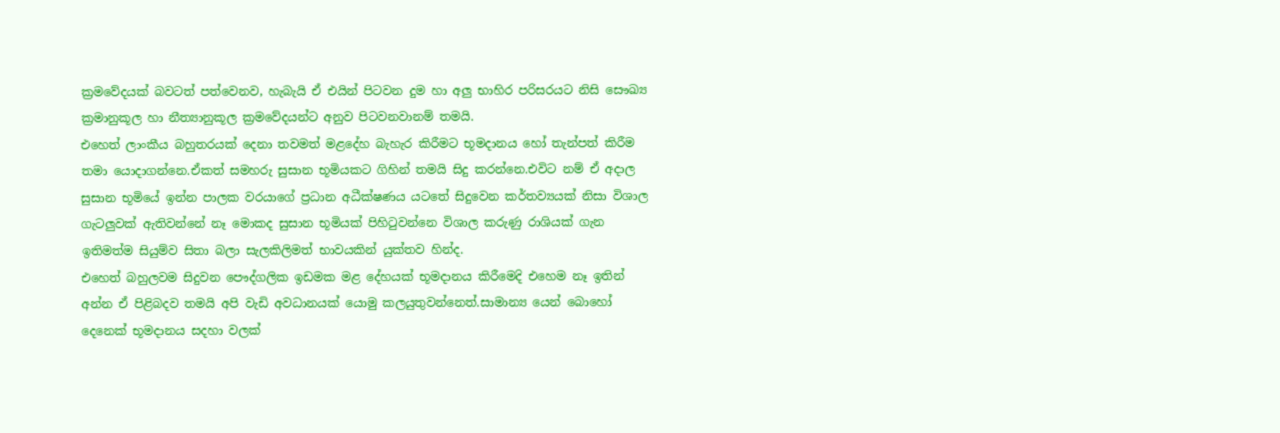ක්‍රමවේදයක් බවටත් පත්වෙනව, හැබැයි ඒ එයින් පිටවන දුම හා අලු භාහිර පරිසරයට නිසි සෞඛ්‍ය ක්‍රමානුකූල හා නීත්‍යානුකූල ක්‍රමවේදයන්ට අනුව පිටවනවානම් තමයි.
එහෙත් ලාංකීය බහුතරයක් දෙනා තවමත් මළදේහ බැහැර කිරීමට භූමදානය හෝ තැන්පත් කිරීම තමා යොදාගන්නෙ.ඒකත් සමහරු සුසාන භූමියකට ගිහින් තමයි සිදු කරන්නෙ.එවිට නම් ඒ අදාල සුසාන භූමියේ ඉන්න පාලක වරයාගේ ප්‍රධාන අධීක්ෂණය යටතේ සිදුවෙන කර්තව්‍යයක් නිසා විශාල ගැටලුවක් ඇතිවන්නේ නෑ මොකද සුසාන භූමියක් පිහිටුවන්නෙ විශාල කරුණු රාශියක් ගැන ඉතිමත්ම සියුම්ව සිතා බලා සැලකිලිමත් භාවයකින් යුක්තව හින්ද.
එහෙත් බහුලවම සිදුවන පෞද්ගලික ඉඩමක මළ දේහයක් භූමදානය කිරීමෙදි එහෙම නෑ ඉතින් අන්න ඒ පිළිබදව තමයි අපි වැඩි අවධානයක් යොමු කලයුතුවන්නෙත්.සාමාන්‍ය යෙන් බොහෝ දෙනෙක් භූමදානය සදහා වලක්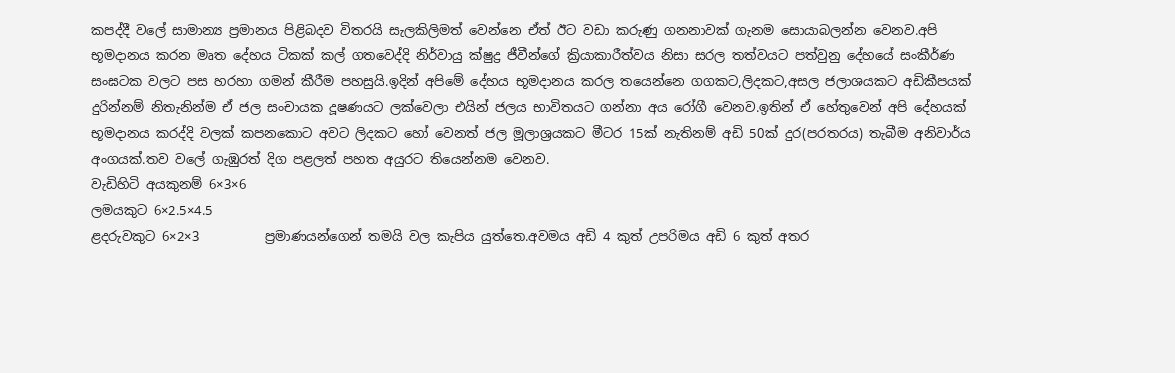කපද්දී වලේ සාමාන්‍ය ප්‍රමානය පිළිබදව විතරයි සැලකිලිමත් වෙන්නෙ ඒත් ඊට වඩා කරුණු ගනනාවක් ගැනම සොයාබලන්න වෙනව.අපි භූමදානය කරන මෘත දේහය ටිකක් කල් ගතවෙද්දි නිර්වායු ක්ෂුද්‍ර ජීවීන්ගේ ක්‍රියාකාරීත්වය නිසා සරල තත්වයට පත්වුනු දේහයේ සංකීර්ණ සංඝටක වලට පස හරහා ගමන් කීරීම පහසුයි.ඉදින් අපිමේ දේහය භූමදානය කරල තයෙන්නෙ ගගකට,ලිදකට,අසල ජලාශයකට අඩිකීපයක් දුරින්නම් නිතැනින්ම ඒ ජල සංචායක දූෂණයට ලක්වෙලා එයින් ජලය භාවිතයට ගන්නා අය රෝගී වෙනව.ඉතින් ඒ හේතුවෙන් අපි දේහයක් භූමදානය කරද්දි වලක් කපනකොට අවට ලිදකට හෝ වෙනත් ජල මූලාශ්‍රයකට මීටර 15ක් නැතිනම් අඩි 50ක් දුර(පරතරය) තැබීම අනිවාර්ය අංගයක්.තව වලේ ගැඹුරත් දිග පළලත් පහත අයුරට තියෙන්නම වෙනව.
වැඩිහිටි අයකුනම් 6×3×6
ලමයකුට 6×2.5×4.5
ළදරුවකුට 6×2×3          ප්‍රමාණයන්ගෙන් තමයි වල කැපිය යුත්තෙ.අවමය අඩි 4 කුත් උපරිමය අඩි 6 කුත් අතර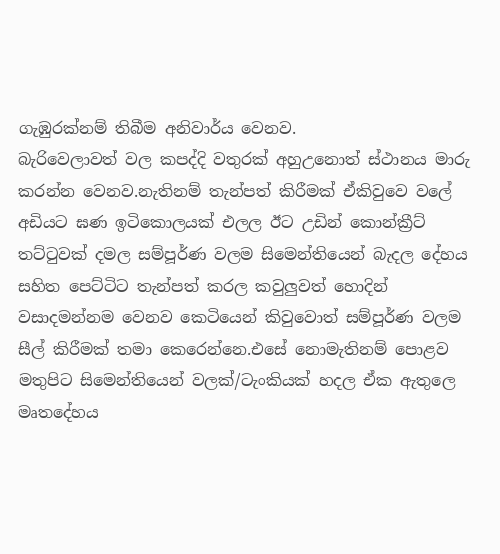ගැඹුරක්නම් තිබීම අනිවාර්ය වෙනව.
බැරිවෙලාවත් වල කපද්දි වතුරක් අහුඋනොත් ස්ථානය මාරු කරන්න වෙනව.නැතිනම් තැන්පත් කිරීමක් ඒකිවුවෙ වලේ අඩියට ඝණ ඉටිකොලයක් එලල ඊට උඩින් කොන්ක්‍රීට් තට්ටුවක් දමල සම්පූර්ණ වලම සිමෙන්තියෙන් බැදල දේහය සහිත පෙට්ටිට තැන්පත් කරල කවුලුවත් හොදින් වසාදමන්නම වෙනව කෙටියෙන් කිවුවොත් සම්පූර්ණ වලම සීල් කිරීමක් තමා කෙරෙන්නෙ.එසේ නොමැතිනම් පොළව මතුපිට සිමෙන්තියෙන් වලක්/ටැංකියක් හදල ඒක ඇතුලෙ මෘතදේහය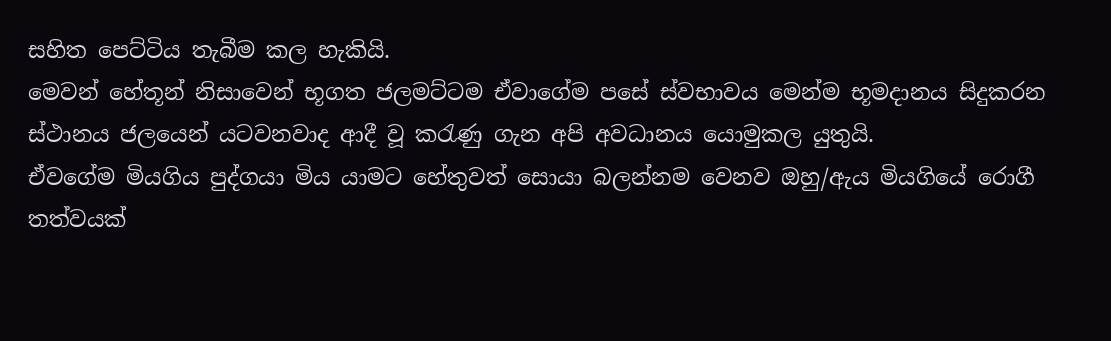සහිත පෙට්ටිය තැබීම කල හැකියි.
මෙවන් හේතූන් නිසාවෙන් භූගත ජලමට්ටම ඒවාගේම පසේ ස්වභාවය මෙන්ම භූමදානය සිදුකරන ස්ථානය ජලයෙන් යටවනවාද ආදී වූ කරැණු ගැන අපි අවධානය යොමුකල යුතුයි.
ඒවගේම මියගිය පුද්ගයා මිය යාමට හේතුවත් සොයා බලන්නම වෙනව ඔහු/ඇය මියගියේ රොගී තත්වයක්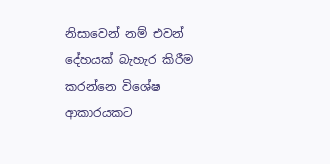නිසාවෙන් නම් එවන් දේහයක් බැහැර කිරීම කරන්නෙ විශේෂ ආකාරයකට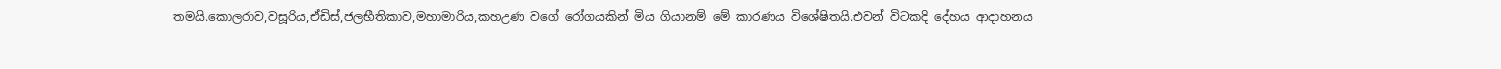තමයි.කොලරාව,වසූරිය,ඒඩිස්,ජලභීතිකාව,මහාමාරිය,කහඋණ වගේ රෝගයකින් මිය ගියානම් මේ කාරණය විශේෂිතයි.එවන් විටකදි දේහය ආදාහනය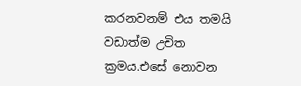කරනවනම් එය තමයි වඩාත්ම උචිත ක්‍රමය.එසේ නොවන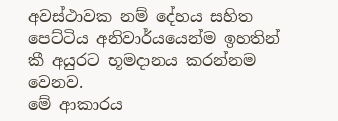අවස්ථාවක නම් දේහය සහිත පෙට්ටිය අනිවාර්යයෙන්ම ඉහතින් කී අයුරට භූමදානය කරන්නම වෙනව.
මේ ආකාරය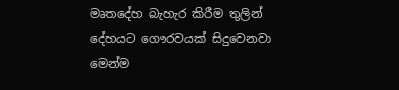මෘතදේහ බැහැර කිරීම තුලින් දේහයට ගෞරවයක් සිදුවෙනවා මෙන්ම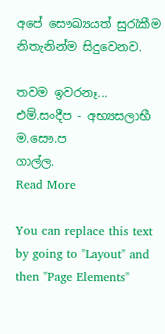අපේ සෞඛ්‍යයත් සුරැකීම නිතැනින්ම සිදුවෙනව.

තවම ඉවරනෑ...
එම්.සංදීප - අභ්‍යසලාභී ම.සෞ.ප
ගාල්ල.
Read More

You can replace this text by going to "Layout" and then "Page Elements"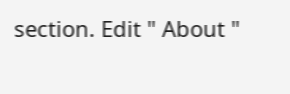section. Edit " About "